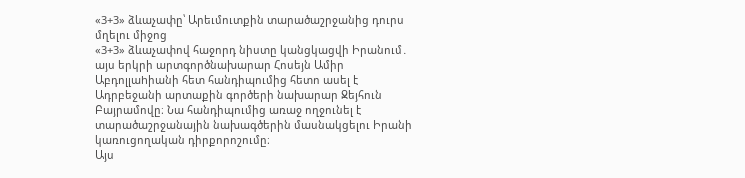«3+3» ձևաչափը՝ Արեւմուտքին տարածաշրջանից դուրս մղելու միջոց
«3+3» ձևաչափով հաջորդ նիստը կանցկացվի Իրանում․ այս երկրի արտգործնախարար Հոսեյն Ամիր Աբդոլլաhիանի հետ հանդիպումից հետո ասել է Ադրբեջանի արտաքին գործերի նախարար Ջեյհուն Բայրամովը։ Նա հանդիպումից առաջ ողջունել է տարածաշրջանային նախագծերին մասնակցելու Իրանի կառուցողական դիրքորոշումը։
Այս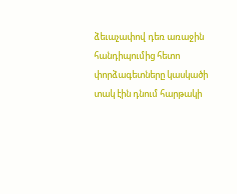ձեւաչափով դեռ առաջին հանդիպումից հետո փորձագետները կասկածի տակ էին դնում հարթակի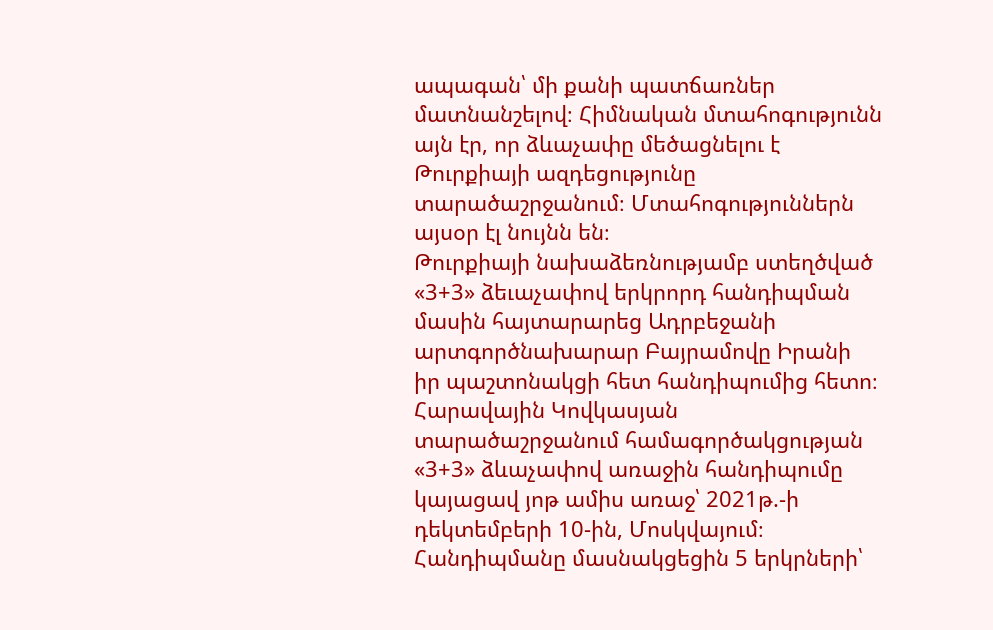ապագան՝ մի քանի պատճառներ մատնանշելով։ Հիմնական մտահոգությունն այն էր, որ ձևաչափը մեծացնելու է Թուրքիայի ազդեցությունը տարածաշրջանում։ Մտահոգություններն այսօր էլ նույնն են։
Թուրքիայի նախաձեռնությամբ ստեղծված «3+3» ձեւաչափով երկրորդ հանդիպման մասին հայտարարեց Ադրբեջանի արտգործնախարար Բայրամովը Իրանի իր պաշտոնակցի հետ հանդիպումից հետո։ Հարավային Կովկասյան տարածաշրջանում համագործակցության «3+3» ձևաչափով առաջին հանդիպումը կայացավ յոթ ամիս առաջ՝ 2021թ.-ի դեկտեմբերի 10-ին, Մոսկվայում։ Հանդիպմանը մասնակցեցին 5 երկրների՝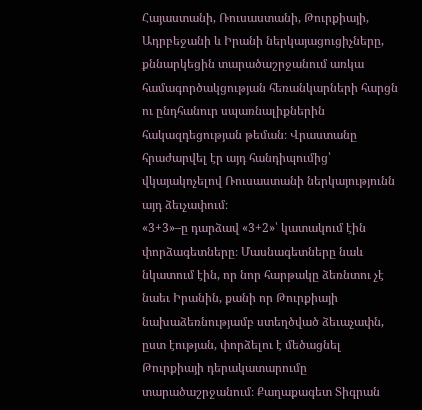Հայաստանի, Ռուսաստանի, Թուրքիայի, Ադրբեջանի և Իրանի ներկայացուցիչները, քննարկեցին տարածաշրջանում առկա համագործակցության հեռանկարների հարցն ու ընդհանուր սպառնալիքներին հակազդեցության թեման։ Վրաստանը հրաժարվել էր այդ հանդիպումից՝ վկայակոչելով Ռուսաստանի ներկայությունն այդ ձեւչափում։
«3+3»–ը դարձավ «3+2»՝ կատակում էին փորձագետները։ Մասնագետները նաև նկատում էին, որ նոր հարթակը ձեռնտու չէ նաեւ Իրանին, քանի որ Թուրքիայի նախաձեռնությամբ ստեղծված ձեւաչափն, ըստ էության, փորձելու է մեծացնել Թուրքիայի դերակատարումը տարածաշրջանում։ Քաղաքագետ Տիգրան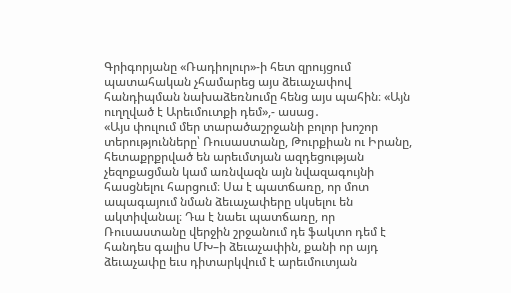Գրիգորյանը «Ռադիոլուր»-ի հետ զրույցում պատահական չհամարեց այս ձեւաչափով հանդիպման նախաձեռնումը հենց այս պահին։ «Այն ուղղված է Արեւմուտքի դեմ»,- ասաց․
«Այս փուլում մեր տարածաշրջանի բոլոր խոշոր տերությունները՝ Ռուսաստանը, Թուրքիան ու Իրանը, հետաքրքրված են արեւմտյան ազդեցության չեզոքացման կամ առնվազն այն նվազագույնի հասցնելու հարցում։ Սա է պատճառը, որ մոտ ապագայում նման ձեւաչափերը սկսելու են ակտիվանալ։ Դա է նաեւ պատճառը, որ Ռուսաստանը վերջին շրջանում դե ֆակտո դեմ է հանդես գալիս ՄԽ–ի ձեւաչափին, քանի որ այդ ձեւաչափը եւս դիտարկվում է արեւմուտյան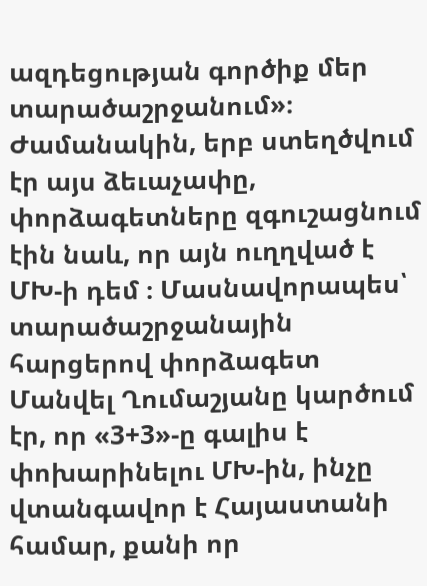ազդեցության գործիք մեր տարածաշրջանում»։
Ժամանակին, երբ ստեղծվում էր այս ձեւաչափը, փորձագետները զգուշացնում էին նաև, որ այն ուղղված է ՄԽ-ի դեմ ։ Մասնավորապես՝ տարածաշրջանային հարցերով փորձագետ Մանվել Ղումաշյանը կարծում էր, որ «3+3»-ը գալիս է փոխարինելու ՄԽ-ին, ինչը վտանգավոր է Հայաստանի համար, քանի որ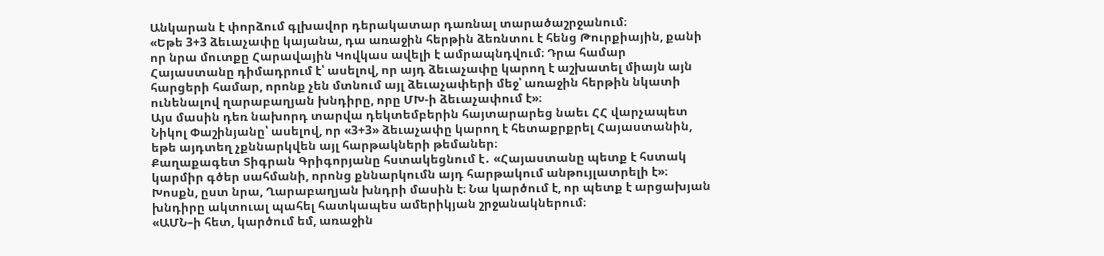Անկարան է փորձում գլխավոր դերակատար դառնալ տարածաշրջանում։
«Եթե 3+3 ձեւաչափը կայանա, դա առաջին հերթին ձեռնտու է հենց Թուրքիային, քանի որ նրա մուտքը Հարավային Կովկաս ավելի է ամրապնդվում։ Դրա համար Հայաստանը դիմադրում է՝ ասելով, որ այդ ձեւաչափը կարող է աշխատել միայն այն հարցերի համար, որոնք չեն մտնում այլ ձեւաչափերի մեջ՝ առաջին հերթին նկատի ունենալով ղարաբաղյան խնդիրը, որը ՄԽ-ի ձեւաչափում է»։
Այս մասին դեռ նախորդ տարվա դեկտեմբերին հայտարարեց նաեւ ՀՀ վարչապետ Նիկոլ Փաշինյանը՝ ասելով, որ «3+3» ձեւաչափը կարող է հետաքրքրել Հայաստանին, եթե այդտեղ չքննարկվեն այլ հարթակների թեմաներ։
Քաղաքագետ Տիգրան Գրիգորյանը հստակեցնում է․ «Հայաստանը պետք է հստակ կարմիր գծեր սահմանի, որոնց քննարկումն այդ հարթակում անթույլատրելի է»։ Խոսքն, ըստ նրա, Ղարաբաղյան խնդրի մասին է։ Նա կարծում է, որ պետք է արցախյան խնդիրը ակտուալ պահել հատկապես ամերիկյան շրջանակներում։
«ԱՄՆ–ի հետ, կարծում եմ, առաջին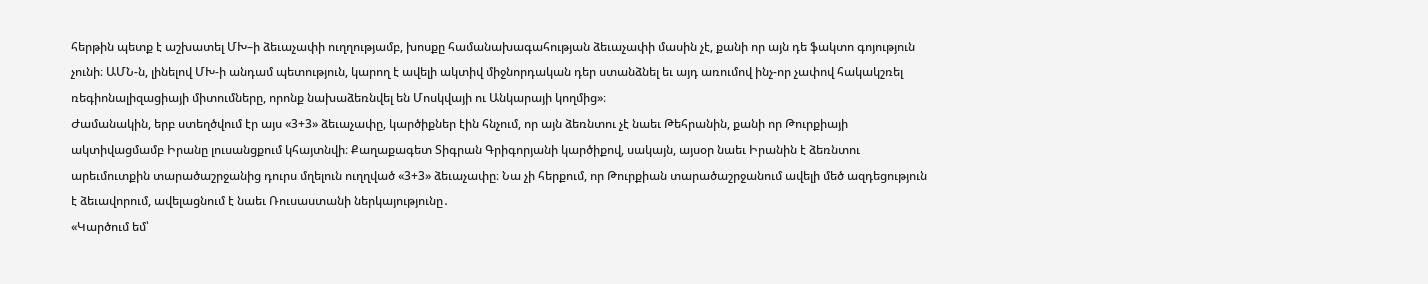հերթին պետք է աշխատել ՄԽ–ի ձեւաչափի ուղղությամբ, խոսքը համանախագահության ձեւաչափի մասին չէ, քանի որ այն դե ֆակտո գոյություն չունի։ ԱՄՆ-ն, լինելով ՄԽ-ի անդամ պետություն, կարող է ավելի ակտիվ միջնորդական դեր ստանձնել եւ այդ առումով ինչ-որ չափով հակակշռել ռեգիոնալիզացիայի միտումները, որոնք նախաձեռնվել են Մոսկվայի ու Անկարայի կողմից»։
Ժամանակին, երբ ստեղծվում էր այս «3+3» ձեւաչափը, կարծիքներ էին հնչում, որ այն ձեռնտու չէ նաեւ Թեհրանին, քանի որ Թուրքիայի ակտիվացմամբ Իրանը լուսանցքում կհայտնվի։ Քաղաքագետ Տիգրան Գրիգորյանի կարծիքով, սակայն, այսօր նաեւ Իրանին է ձեռնտու արեւմուտքին տարածաշրջանից դուրս մղելուն ուղղված «3+3» ձեւաչափը։ Նա չի հերքում, որ Թուրքիան տարածաշրջանում ավելի մեծ ազդեցություն է ձեւավորում, ավելացնում է նաեւ Ռուսաստանի ներկայությունը․
«Կարծում եմ՝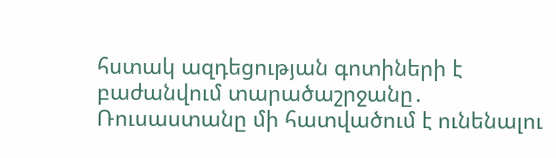հստակ ազդեցության գոտիների է բաժանվում տարածաշրջանը․ Ռուսաստանը մի հատվածում է ունենալու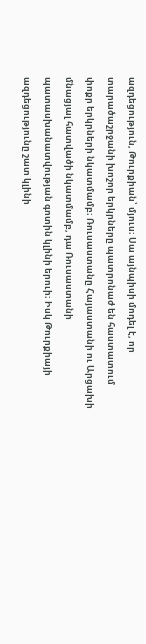ազդեցություն, Թուրքիան՝ մյուս։ Սա այնպիսի մոդել է, որ տարածաշրջանի խոշոր երկրները պատրոնաժ են հաստատում փոքր երկրների նկատմամբ։ Ռուսաստանը Հայաստանի ու Արցախի մնացյալ հատվածի նկատմամբ, դա Ռուսաստանի պատասխանատվության գոտին կլինի երուի։ Իսկ Թուրքիայի ազդեցությունը շատ կլինի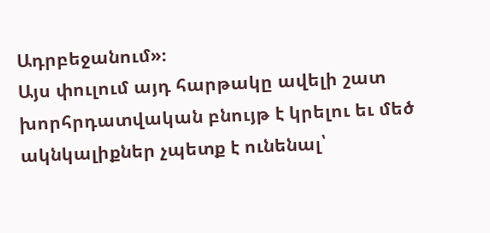Ադրբեջանում»։
Այս փուլում այդ հարթակը ավելի շատ խորհրդատվական բնույթ է կրելու եւ մեծ ակնկալիքներ չպետք է ունենալ՝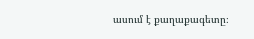ասում է քաղաքագետը։